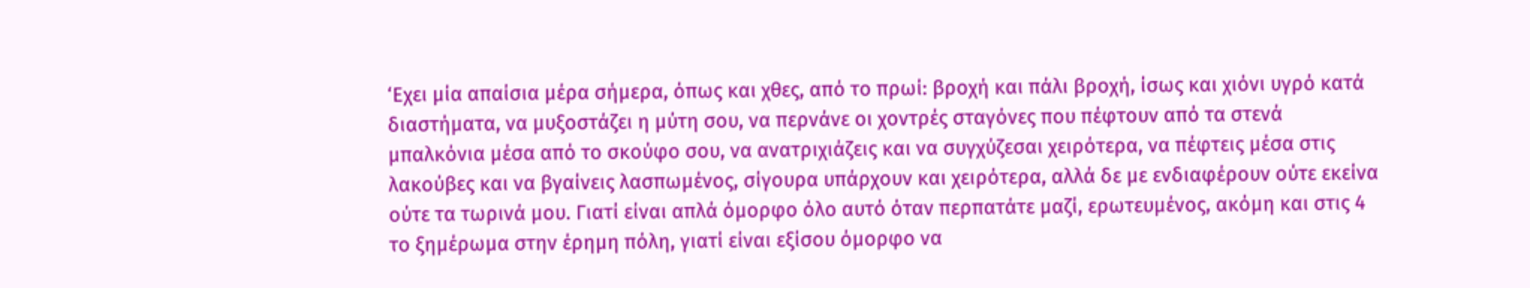‘Εχει μία απαίσια μέρα σήμερα, όπως και χθες, από το πρωί: βροχή και πάλι βροχή, ίσως και χιόνι υγρό κατά διαστήματα, να μυξοστάζει η μύτη σου, να περνάνε οι χοντρές σταγόνες που πέφτουν από τα στενά μπαλκόνια μέσα από το σκούφο σου, να ανατριχιάζεις και να συγχύζεσαι χειρότερα, να πέφτεις μέσα στις λακούβες και να βγαίνεις λασπωμένος, σίγουρα υπάρχουν και χειρότερα, αλλά δε με ενδιαφέρουν ούτε εκείνα ούτε τα τωρινά μου. Γιατί είναι απλά όμορφο όλο αυτό όταν περπατάτε μαζί, ερωτευμένος, ακόμη και στις 4 το ξημέρωμα στην έρημη πόλη, γιατί είναι εξίσου όμορφο να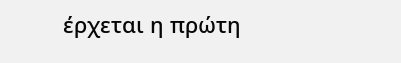έρχεται η πρώτη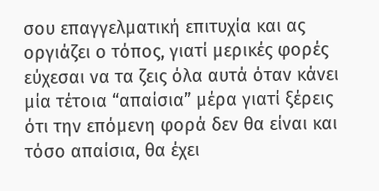σου επαγγελματική επιτυχία και ας οργιάζει ο τόπος, γιατί μερικές φορές εύχεσαι να τα ζεις όλα αυτά όταν κάνει μία τέτοια “απαίσια” μέρα γιατί ξέρεις ότι την επόμενη φορά δεν θα είναι και τόσο απαίσια, θα έχει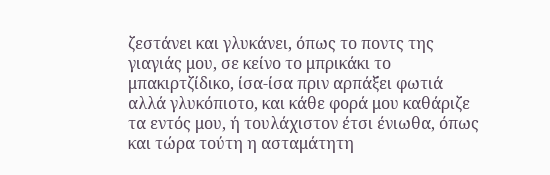ζεστάνει και γλυκάνει, όπως το ποντς της γιαγιάς μου, σε κείνο το μπρικάκι το μπακιρτζίδικο, ίσα-ίσα πριν αρπάξει φωτιά αλλά γλυκόπιοτο, και κάθε φορά μου καθάριζε τα εντός μου, ή τουλάχιστον έτσι ένιωθα, όπως και τώρα τούτη η ασταμάτητη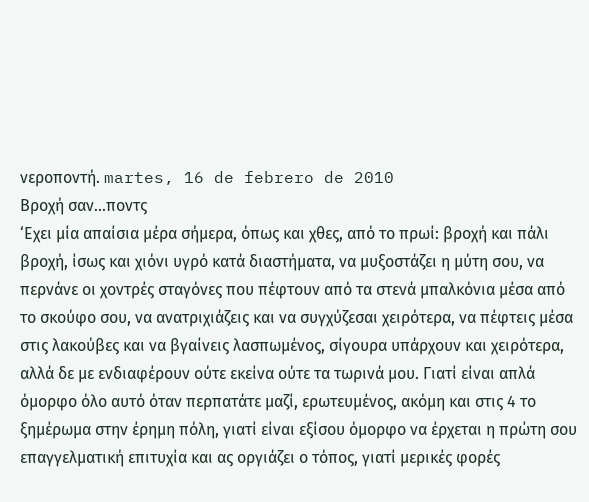νεροποντή. martes, 16 de febrero de 2010
Βροχή σαν...ποντς
‘Εχει μία απαίσια μέρα σήμερα, όπως και χθες, από το πρωί: βροχή και πάλι βροχή, ίσως και χιόνι υγρό κατά διαστήματα, να μυξοστάζει η μύτη σου, να περνάνε οι χοντρές σταγόνες που πέφτουν από τα στενά μπαλκόνια μέσα από το σκούφο σου, να ανατριχιάζεις και να συγχύζεσαι χειρότερα, να πέφτεις μέσα στις λακούβες και να βγαίνεις λασπωμένος, σίγουρα υπάρχουν και χειρότερα, αλλά δε με ενδιαφέρουν ούτε εκείνα ούτε τα τωρινά μου. Γιατί είναι απλά όμορφο όλο αυτό όταν περπατάτε μαζί, ερωτευμένος, ακόμη και στις 4 το ξημέρωμα στην έρημη πόλη, γιατί είναι εξίσου όμορφο να έρχεται η πρώτη σου επαγγελματική επιτυχία και ας οργιάζει ο τόπος, γιατί μερικές φορές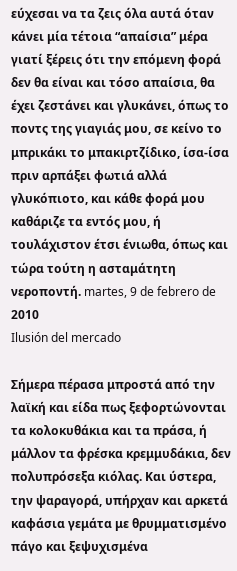εύχεσαι να τα ζεις όλα αυτά όταν κάνει μία τέτοια “απαίσια” μέρα γιατί ξέρεις ότι την επόμενη φορά δεν θα είναι και τόσο απαίσια, θα έχει ζεστάνει και γλυκάνει, όπως το ποντς της γιαγιάς μου, σε κείνο το μπρικάκι το μπακιρτζίδικο, ίσα-ίσα πριν αρπάξει φωτιά αλλά γλυκόπιοτο, και κάθε φορά μου καθάριζε τα εντός μου, ή τουλάχιστον έτσι ένιωθα, όπως και τώρα τούτη η ασταμάτητη νεροποντή. martes, 9 de febrero de 2010
Ilusión del mercado

Σήμερα πέρασα μπροστά από την λαϊκή και είδα πως ξεφορτώνονται τα κολοκυθάκια και τα πράσα, ή μάλλον τα φρέσκα κρεμμυδάκια, δεν πολυπρόσεξα κιόλας. Και ύστερα, την ψαραγορά, υπήρχαν και αρκετά καφάσια γεμάτα με θρυμματισμένο πάγο και ξεψυχισμένα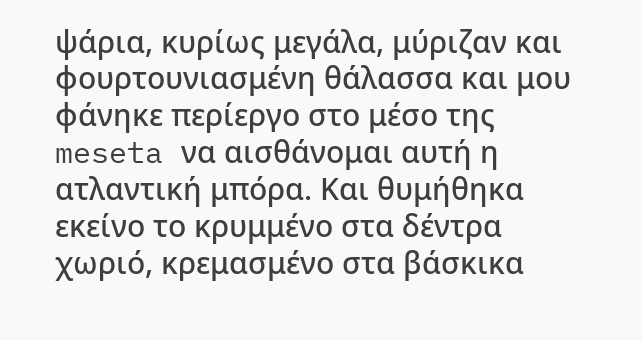ψάρια, κυρίως μεγάλα, μύριζαν και φουρτουνιασμένη θάλασσα και μου φάνηκε περίεργο στο μέσο της meseta να αισθάνομαι αυτή η ατλαντική μπόρα. Και θυμήθηκα εκείνο το κρυμμένο στα δέντρα χωριό, κρεμασμένο στα βάσκικα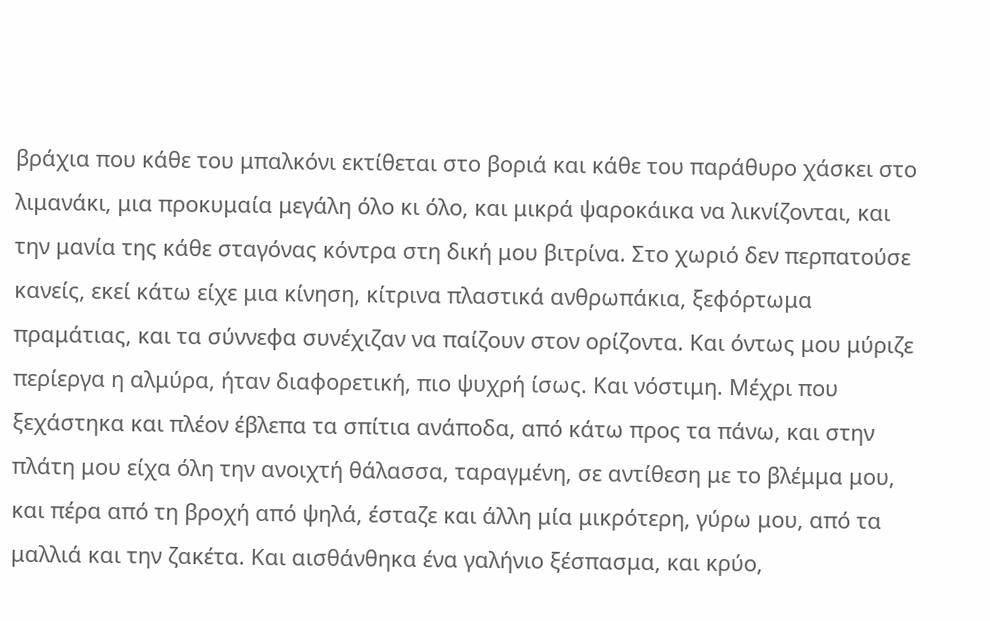βράχια που κάθε του μπαλκόνι εκτίθεται στο βοριά και κάθε του παράθυρο χάσκει στο λιμανάκι, μια προκυμαία μεγάλη όλο κι όλο, και μικρά ψαροκάικα να λικνίζονται, και την μανία της κάθε σταγόνας κόντρα στη δική μου βιτρίνα. Στο χωριό δεν περπατούσε κανείς, εκεί κάτω είχε μια κίνηση, κίτρινα πλαστικά ανθρωπάκια, ξεφόρτωμα πραμάτιας, και τα σύννεφα συνέχιζαν να παίζουν στον ορίζοντα. Και όντως μου μύριζε περίεργα η αλμύρα, ήταν διαφορετική, πιο ψυχρή ίσως. Και νόστιμη. Μέχρι που ξεχάστηκα και πλέον έβλεπα τα σπίτια ανάποδα, από κάτω προς τα πάνω, και στην πλάτη μου είχα όλη την ανοιχτή θάλασσα, ταραγμένη, σε αντίθεση με το βλέμμα μου, και πέρα από τη βροχή από ψηλά, έσταζε και άλλη μία μικρότερη, γύρω μου, από τα μαλλιά και την ζακέτα. Και αισθάνθηκα ένα γαλήνιο ξέσπασμα, και κρύο,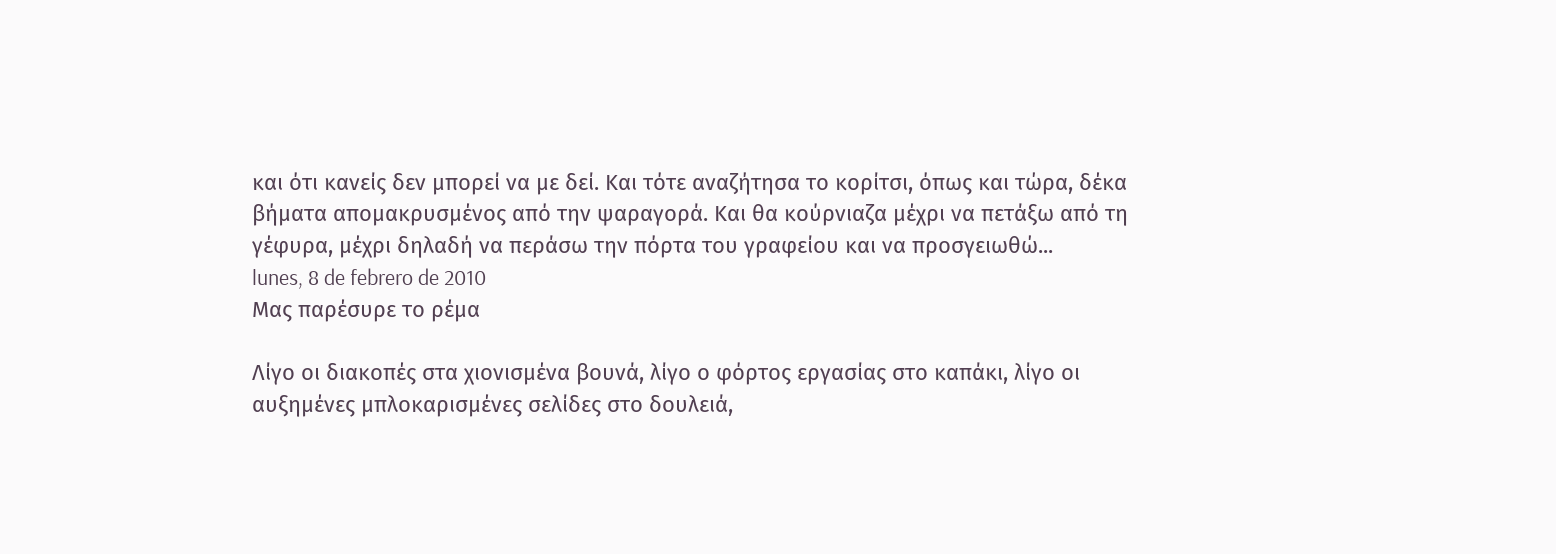και ότι κανείς δεν μπορεί να με δεί. Και τότε αναζήτησα το κορίτσι, όπως και τώρα, δέκα βήματα απομακρυσμένος από την ψαραγορά. Και θα κούρνιαζα μέχρι να πετάξω από τη γέφυρα, μέχρι δηλαδή να περάσω την πόρτα του γραφείου και να προσγειωθώ...
lunes, 8 de febrero de 2010
Μας παρέσυρε το ρέμα

Λίγο οι διακοπές στα χιονισμένα βουνά, λίγο ο φόρτος εργασίας στο καπάκι, λίγο οι αυξημένες μπλοκαρισμένες σελίδες στο δουλειά,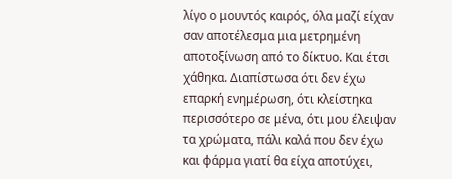λίγο ο μουντός καιρός, όλα μαζί είχαν σαν αποτέλεσμα μια μετρημένη αποτοξίνωση από το δίκτυο. Και έτσι χάθηκα. Διαπίστωσα ότι δεν έχω επαρκή ενημέρωση, ότι κλείστηκα περισσότερο σε μένα, ότι μου έλειψαν τα χρώματα, πάλι καλά που δεν έχω και φάρμα γιατί θα είχα αποτύχει,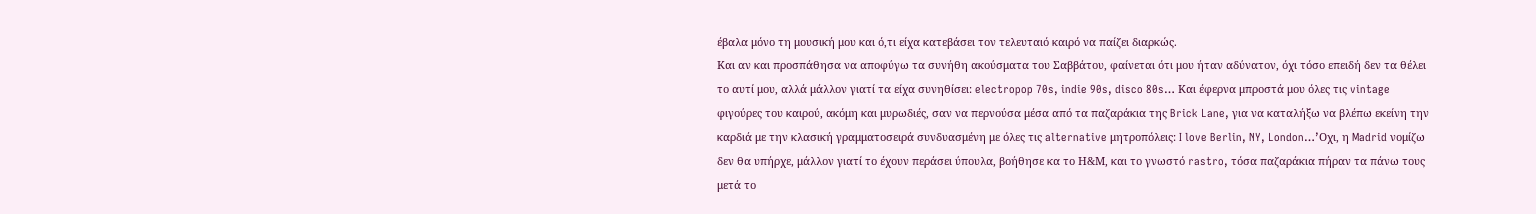έβαλα μόνο τη μουσική μου και ό,τι είχα κατεβάσει τον τελευταιό καιρό να παίζει διαρκώς.
Και αν και προσπάθησα να αποφύγω τα συνήθη ακούσματα του Σαββάτου, φαίνεται ότι μου ήταν αδύνατον, όχι τόσο επειδή δεν τα θέλει το αυτί μου, αλλά μάλλον γιατί τα είχα συνηθίσει: electropop 70s, indie 90s, disco 80s… Και έφερνα μπροστά μου όλες τις vintage φιγούρες του καιρού, ακόμη και μυρωδιές, σαν να περνούσα μέσα από τα παζαράκια της Brick Lane, για να καταλήξω να βλέπω εκείνη την καρδιά με την κλασική γραμματοσειρά συνδυασμένη με όλες τις alternative μητροπόλεις: I love Berlin, NY, London…’Οχι, η Madrid νομίζω δεν θα υπήρχε, μάλλον γιατί το έχουν περάσει ύπουλα, βοήθησε κα το Η&Μ, και το γνωστό rastro, τόσα παζαράκια πήραν τα πάνω τους μετά το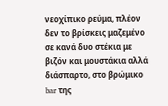νεοχίπικο ρεύμα, πλέον δεν το βρίσκεις μαζεμένο σε κανά δυο στέκια με βιζόν και μουστάκια αλλά διάσπαρτο, στο βρώμικο bar της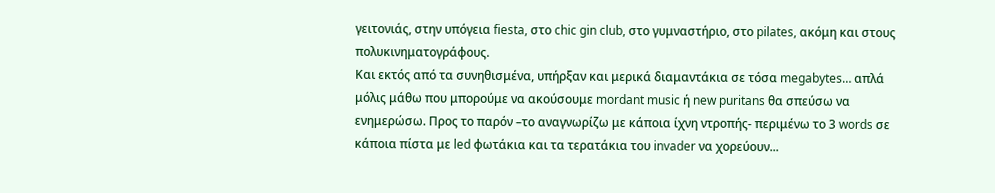γειτονιάς, στην υπόγεια fiesta, στο chic gin club, στο γυμναστήριο, στο pilates, ακόμη και στους πολυκινηματογράφους.
Και εκτός από τα συνηθισμένα, υπήρξαν και μερικά διαμαντάκια σε τόσα megabytes… απλά μόλις μάθω που μπορούμε να ακούσουμε mordant music ή new puritans θα σπεύσω να ενημερώσω. Προς το παρόν –το αναγνωρίζω με κάποια ίχνη ντροπής- περιμένω το 3 words σε κάποια πίστα με led φωτάκια και τα τερατάκια του invader να χορεύουν...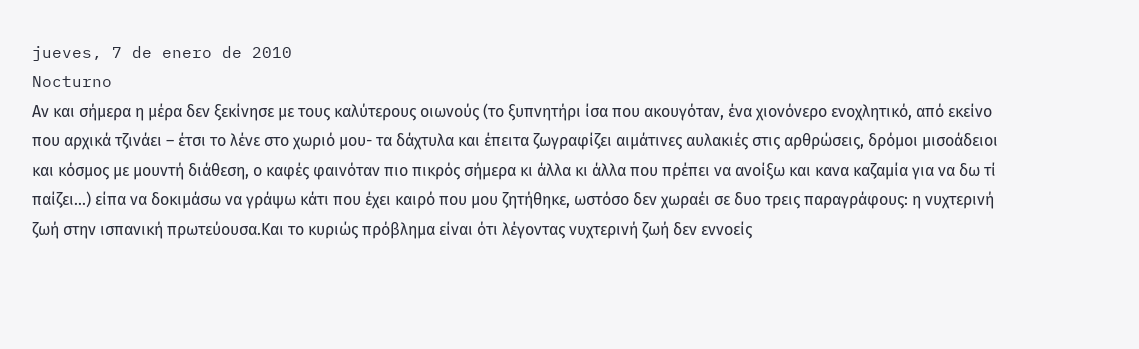jueves, 7 de enero de 2010
Nocturno
Αν και σήμερα η μέρα δεν ξεκίνησε με τους καλύτερους οιωνούς (το ξυπνητήρι ίσα που ακουγόταν, ένα χιονόνερο ενοχλητικό, από εκείνο που αρχικά τζινάει – έτσι το λένε στο χωριό μου- τα δάχτυλα και έπειτα ζωγραφίζει αιμάτινες αυλακιές στις αρθρώσεις, δρόμοι μισοάδειοι και κόσμος με μουντή διάθεση, ο καφές φαινόταν πιο πικρός σήμερα κι άλλα κι άλλα που πρέπει να ανοίξω και κανα καζαμία για να δω τί παίζει...) είπα να δοκιμάσω να γράψω κάτι που έχει καιρό που μου ζητήθηκε, ωστόσο δεν χωραέι σε δυο τρεις παραγράφους: η νυχτερινή ζωή στην ισπανική πρωτεύουσα.Και το κυριώς πρόβλημα είναι ότι λέγοντας νυχτερινή ζωή δεν εννοείς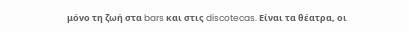μόνο τη ζωή στα bars και στις discotecas. Είναι τα θέατρα, οι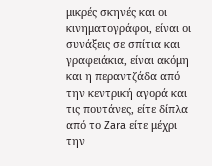μικρές σκηνές και οι κινηματογράφοι, είναι οι συνάξεις σε σπίτια και γραφειάκια, είναι ακόμη και η περαντζάδα από την κεντρική αγορά και τις πουτάνες, είτε δίπλα από το Zara είτε μέχρι την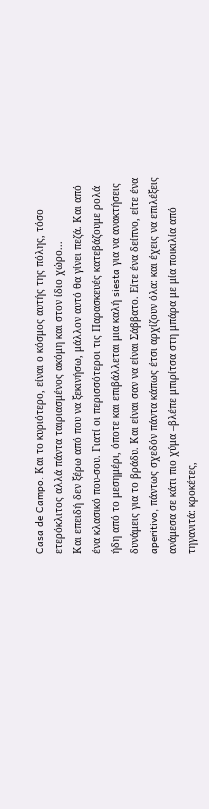Casa de Campo. Και το κυριότερο, είναι ο κόσμος αυτής της πόλης, τόσο ετερόκλιτος αλλά πάντα ταιριασμένος ακόμη και στον ίδιο χώρο...
Και επειδή δεν ξέρω από που να ξεκινήσω, μάλλον αυτό θα γίνει πεζά. Και από ένα κλασικό που-σου. Γιατί οι περισσότεροι τις Παρασκευές κατεβάζουμε ρολά ήδη από το μεσημέρι, όποτε και επιβάλλεται μια καλή siesta για να ανακτήσεις δυνάμεις για το βράδυ. Και είναι σαν να είναι Σάββατο. Είτε ένα δείπνο, είτε ένα aperitivo, πάντως σχεδόν πάντα κάπως έτσι αρχίζουν όλα: και έχεις να επιλέξεις ανάμεσα σε κάτι πιο χύμα –βλέπε μπιρίτσα στη μπάρα με μία ποικιλία από τηγανιτά: κροκέτες,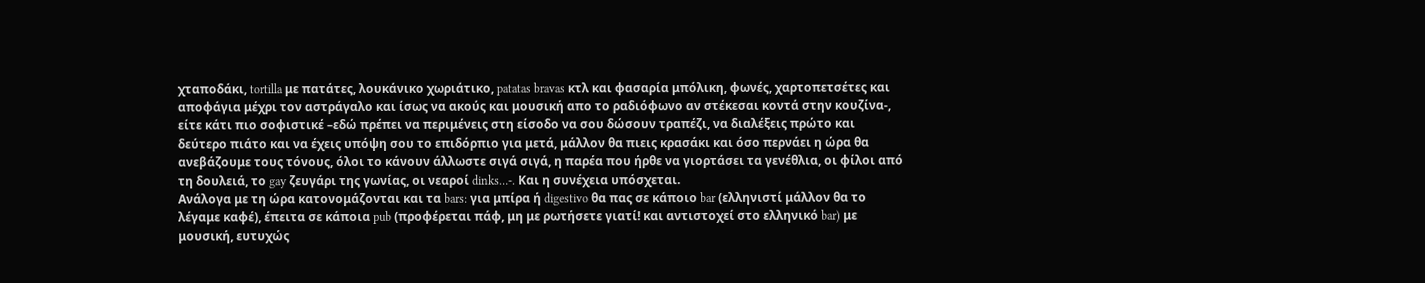χταποδάκι, tortilla με πατάτες, λουκάνικο χωριάτικο, patatas bravas κτλ και φασαρία μπόλικη, φωνές, χαρτοπετσέτες και αποφάγια μέχρι τον αστράγαλο και ίσως να ακούς και μουσική απο το ραδιόφωνο αν στέκεσαι κοντά στην κουζίνα-, είτε κάτι πιο σοφιστικέ –εδώ πρέπει να περιμένεις στη είσοδο να σου δώσουν τραπέζι, να διαλέξεις πρώτο και δεύτερο πιάτο και να έχεις υπόψη σου το επιδόρπιο για μετά, μάλλον θα πιεις κρασάκι και όσο περνάει η ώρα θα ανεβάζουμε τους τόνους, όλοι το κάνουν άλλωστε σιγά σιγά, η παρέα που ήρθε να γιορτάσει τα γενέθλια, οι φίλοι από τη δουλειά, το gay ζευγάρι της γωνίας, οι νεαροί dinks…-. Και η συνέχεια υπόσχεται.
Ανάλογα με τη ώρα κατονομάζονται και τα bars: για μπίρα ή digestivo θα πας σε κάποιο bar (ελληνιστί μάλλον θα το λέγαμε καφέ), έπειτα σε κάποια pub (προφέρεται πάφ, μη με ρωτήσετε γιατί! και αντιστοχεί στο ελληνικό bar) με μουσική, ευτυχώς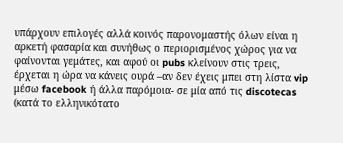υπάρχουν επιλογές αλλά κοινός παρονομαστής όλων είναι η αρκετή φασαρία και συνήθως ο περιορισμένος χώρος για να φαίνονται γεμάτες, και αφού οι pubs κλείνουν στις τρεις, έρχεται η ώρα να κάνεις ουρά –αν δεν έχεις μπει στη λίστα vip μέσω facebook ή άλλα παρόμοια- σε μία από τις discotecas (κατά το ελληνικότατο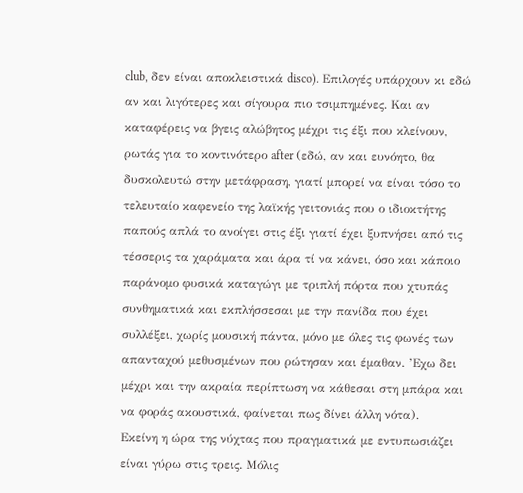club, δεν είναι αποκλειστικά disco). Επιλογές υπάρχουν κι εδώ αν και λιγότερες και σίγουρα πιο τσιμπημένες. Και αν καταφέρεις να βγεις αλώβητος μέχρι τις έξι που κλείνουν, ρωτάς για το κοντινότερο after (εδώ, αν και ευνόητο, θα δυσκολευτώ στην μετάφραση, γιατί μπορεί να είναι τόσο το τελευταίο καφενείο της λαϊκής γειτονιάς που ο ιδιοκτήτης παπούς απλά το ανοίγει στις έξι γιατί έχει ξυπνήσει από τις τέσσερις τα χαράματα και άρα τί να κάνει, όσο και κάποιο παράνομο φυσικά καταγώγι με τριπλή πόρτα που χτυπάς συνθηματικά και εκπλήσσεσαι με την πανίδα που έχει συλλέξει, χωρίς μουσική πάντα, μόνο με όλες τις φωνές των απανταχού μεθυσμένων που ρώτησαν και έμαθαν. ’Εχω δει μέχρι και την ακραία περίπτωση να κάθεσαι στη μπάρα και να φοράς ακουστικά, φαίνεται πως δίνει άλλη νότα).
Εκείνη η ώρα της νύχτας που πραγματικά με εντυπωσιάζει είναι γύρω στις τρεις. Μόλις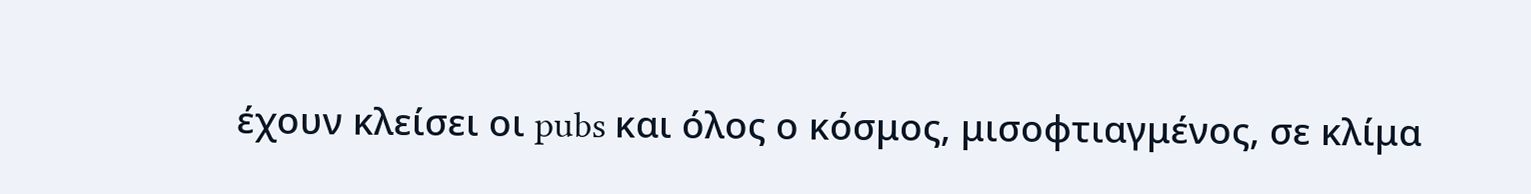έχουν κλείσει οι pubs και όλος ο κόσμος, μισοφτιαγμένος, σε κλίμα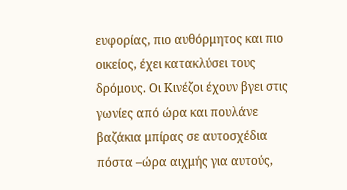ευφορίας, πιο αυθόρμητος και πιο οικείος, έχει κατακλύσει τους δρόμους. Οι Κινέζοι έχουν βγει στις γωνίες από ώρα και πουλάνε βαζάκια μπίρας σε αυτοσχέδια πόστα –ώρα αιχμής για αυτούς,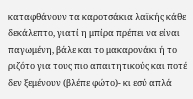καταφθάνουν τα καροτσάκια λαϊκής κάθε δεκάλεπτο, γιατί η μπίρα πρέπει να είναι παγωμένη, βάλε και το μακαρονάκι ή το ριζότο για τους πιο απαιτητικούς και ποτέ δεν ξεμένουν (βλέπε φώτο)- κι εσύ απλά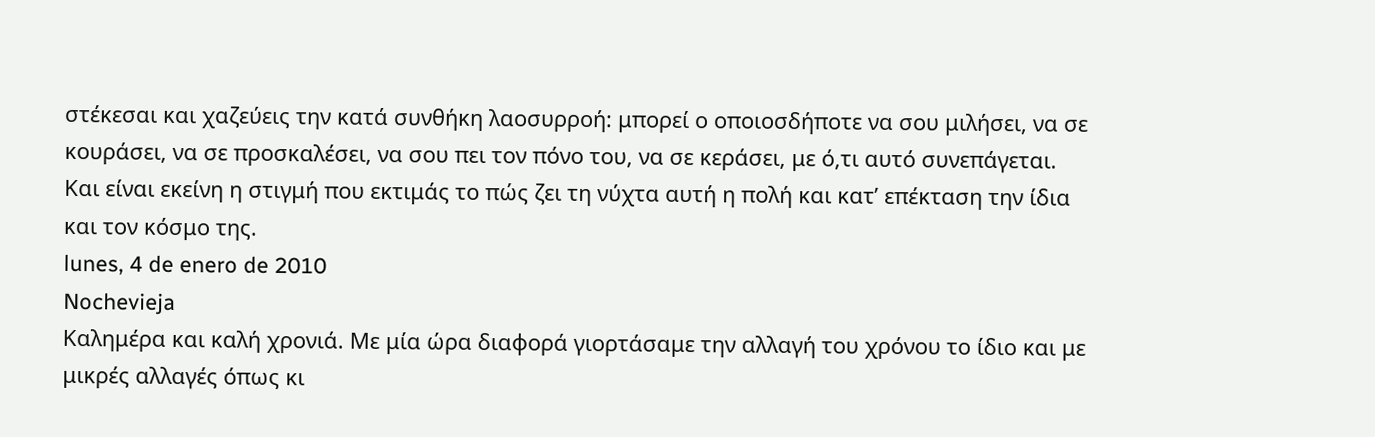στέκεσαι και χαζεύεις την κατά συνθήκη λαοσυρροή: μπορεί ο οποιοσδήποτε να σου μιλήσει, να σε κουράσει, να σε προσκαλέσει, να σου πει τον πόνο του, να σε κεράσει, με ό,τι αυτό συνεπάγεται. Και είναι εκείνη η στιγμή που εκτιμάς το πώς ζει τη νύχτα αυτή η πολή και κατ’ επέκταση την ίδια και τον κόσμο της.
lunes, 4 de enero de 2010
Nochevieja
Καλημέρα και καλή χρονιά. Με μία ώρα διαφορά γιορτάσαμε την αλλαγή του χρόνου το ίδιο και με μικρές αλλαγές όπως κι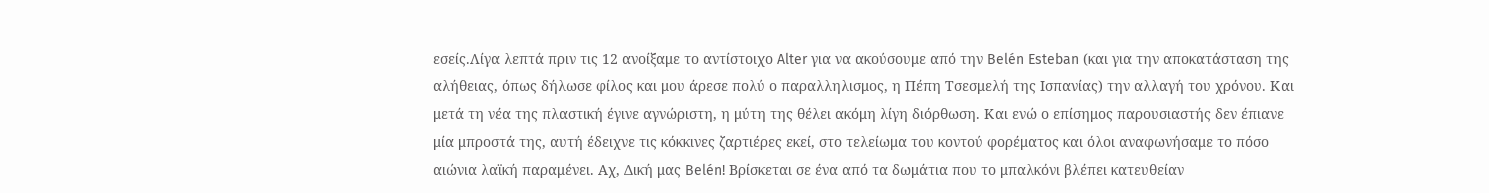εσείς.Λίγα λεπτά πριν τις 12 ανοίξαμε το αντίστοιχο Alter για να ακούσουμε από την Belén Esteban (και για την αποκατάσταση της αλήθειας, όπως δήλωσε φίλος και μου άρεσε πολύ ο παραλληλισμος, η Πέπη Τσεσμελή της Ισπανίας) την αλλαγή του χρόνου. Και μετά τη νέα της πλαστική έγινε αγνώριστη, η μύτη της θέλει ακόμη λίγη διόρθωση. Και ενώ ο επίσημος παρουσιαστής δεν έπιανε μία μπροστά της, αυτή έδειχνε τις κόκκινες ζαρτιέρες εκεί, στο τελείωμα του κοντού φορέματος και όλοι αναφωνήσαμε το πόσο αιώνια λαϊκή παραμένει. Αχ, Δική μας Belén! Βρίσκεται σε ένα από τα δωμάτια που το μπαλκόνι βλέπει κατευθείαν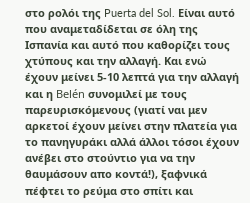στο ρολόι της Puerta del Sol. Είναι αυτό που αναμεταδίδεται σε όλη της Ισπανία και αυτό που καθορίζει τους χτύπους και την αλλαγή. Και ενώ έχουν μείνει 5-10 λεπτά για την αλλαγή και η Belén συνομιλεί με τους παρευρισκόμενους (γιατί ναι μεν αρκετοί έχουν μείνει στην πλατεία για το πανηγυράκι αλλά άλλοι τόσοι έχουν ανέβει στο στούντιο για να την θαυμάσουν απο κοντά!), ξαφνικά πέφτει το ρεύμα στο σπίτι και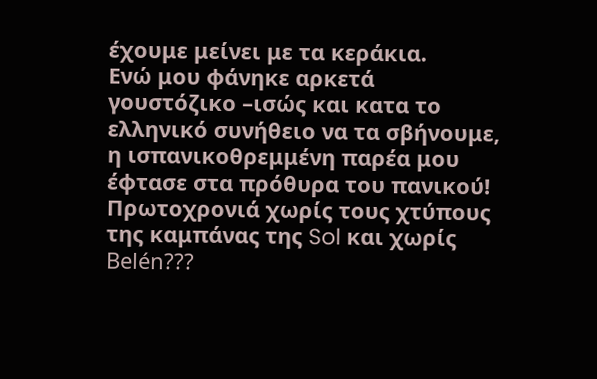έχουμε μείνει με τα κεράκια.
Ενώ μου φάνηκε αρκετά γουστόζικο –ισώς και κατα το ελληνικό συνήθειο να τα σβήνουμε, η ισπανικοθρεμμένη παρέα μου έφτασε στα πρόθυρα του πανικού! Πρωτοχρονιά χωρίς τους χτύπους της καμπάνας της Sol και χωρίς Belén???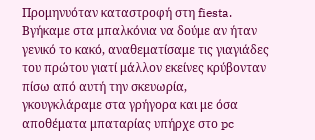Προμηνυόταν καταστροφή στη fiesta. Βγήκαμε στα μπαλκόνια να δούμε αν ήταν γενικό το κακό, αναθεματίσαμε τις γιαγιάδες του πρώτου γιατί μάλλον εκείνες κρύβονταν πίσω από αυτή την σκευωρία, γκουγκλάραμε στα γρήγορα και με όσα αποθέματα μπαταρίας υπήρχε στο pc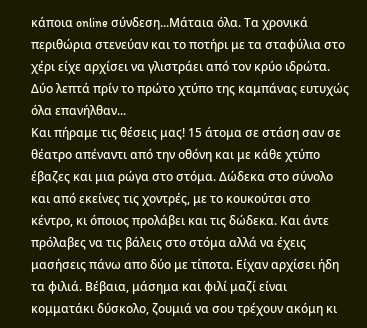κάποια online σύνδεση...Μάταια όλα. Τα χρονικά περιθώρια στενεύαν και το ποτήρι με τα σταφύλια στο χέρι είχε αρχίσει να γλιστράει από τον κρύο ιδρώτα. Δύο λεπτά πρίν το πρώτο χτύπο της καμπάνας ευτυχώς όλα επανήλθαν...
Και πήραμε τις θέσεις μας! 15 άτομα σε στάση σαν σε θέατρο απέναντι από την οθόνη και με κάθε χτύπο έβαζες και μια ρώγα στο στόμα. Δώδεκα στο σύνολο και από εκείνες τις χοντρές, με το κουκούτσι στο κέντρο, κι όποιος προλάβει και τις δώδεκα. Και άντε πρόλαβες να τις βάλεις στο στόμα αλλά να έχεις μασήσεις πάνω απο δύο με τίποτα. Είχαν αρχίσει ήδη τα φιλιά. Βέβαια, μάσημα και φιλί μαζί είναι κομματάκι δύσκολο, ζουμιά να σου τρέχουν ακόμη κι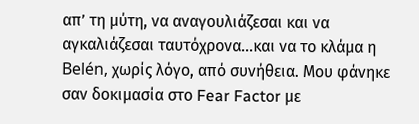απ’ τη μύτη, να αναγουλιάζεσαι και να αγκαλιάζεσαι ταυτόχρονα...και να το κλάμα η Belén, χωρίς λόγο, από συνήθεια. Μου φάνηκε σαν δοκιμασία στο Fear Factor με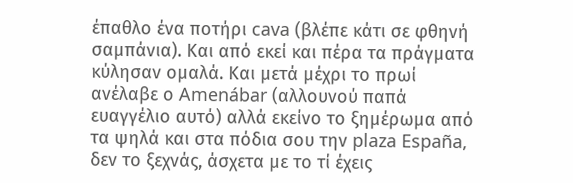έπαθλο ένα ποτήρι cava (βλέπε κάτι σε φθηνή σαμπάνια). Και από εκεί και πέρα τα πράγματα κύλησαν ομαλά. Και μετά μέχρι το πρωί ανέλαβε ο Amenábar (αλλουνού παπά ευαγγέλιο αυτό) αλλά εκείνο το ξημέρωμα από τα ψηλά και στα πόδια σου την plaza España, δεν το ξεχνάς, άσχετα με το τί έχεις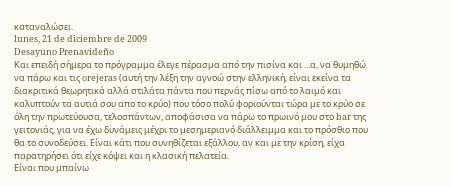καταναλώσει.
lunes, 21 de diciembre de 2009
Desayuno Prenavideño
Και επειδή σήμερα το πρόγραμμα έλεγε πέρασμα από την πισίνα και ...α, να θυμηθώ να πάρω και τις orejeras (αυτή την λέξη την αγνοώ στην ελληνική, είναι εκείνα τα διακριτικά θεωρητικά αλλά στιλάτα πάντα που περνάς πίσω από το λαιμό και καλυπτούν τα αυτιά σου απο το κρύο) που τόσο πολύ φοριούνται τώρα με το κρύο σε όλη την πρωτεύουσα, τελοσπάντων, αποφάσισα να πάρω το πρωινό μου στο bar της γειτονιάς, για να έχω δυνάμεις μέχρι το μεσημεριανό διάλλειμμα και το πρόσθιο που θα το συνοδεύσει. Είναι κάτι που συνηθίζεται εξάλλου, αν και με την κρίση, είχα παρατηρήσει ότι είχε κόψει και η κλασική πελατεία.
Είναι που μπαίνω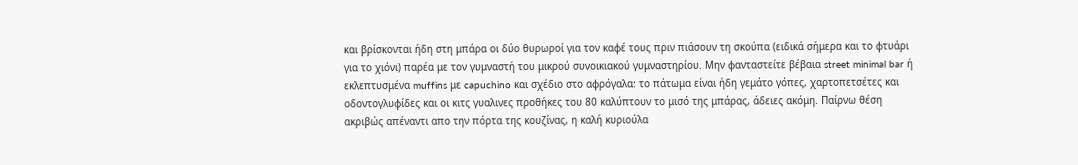και βρίσκονται ήδη στη μπάρα οι δύο θυρωροί για τον καφέ τους πριν πιάσουν τη σκούπα (ειδικά σήμερα και το φτυάρι για το χιόνι) παρέα με τον γυμναστή του μικρού συνοικιακού γυμναστηρίου. Μην φανταστείτε βέβαια street minimal bar ή εκλεπτυσμένα muffins με capuchino και σχέδιο στο αφρόγαλα: το πάτωμα είναι ήδη γεμάτο γόπες, χαρτοπετσέτες και οδοντογλυφίδες και οι κιτς γυαλινες προθήκες του 80 καλύπτουν το μισό της μπάρας, άδειες ακόμη. Παίρνω θέση ακριβώς απέναντι απο την πόρτα της κουζίνας, η καλή κυριούλα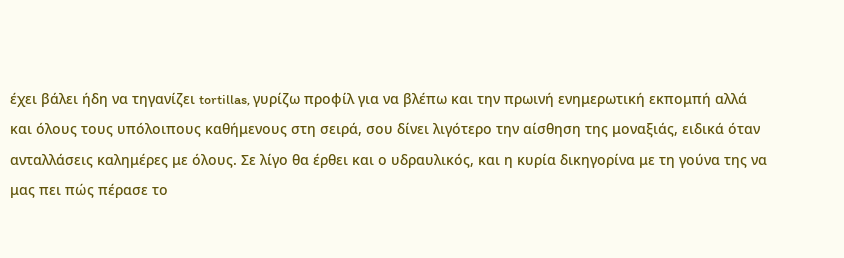έχει βάλει ήδη να τηγανίζει tortillas, γυρίζω προφίλ για να βλέπω και την πρωινή ενημερωτική εκπομπή αλλά και όλους τους υπόλοιπους καθήμενους στη σειρά, σου δίνει λιγότερο την αίσθηση της μοναξιάς, ειδικά όταν ανταλλάσεις καλημέρες με όλους. Σε λίγο θα έρθει και ο υδραυλικός, και η κυρία δικηγορίνα με τη γούνα της να μας πει πώς πέρασε το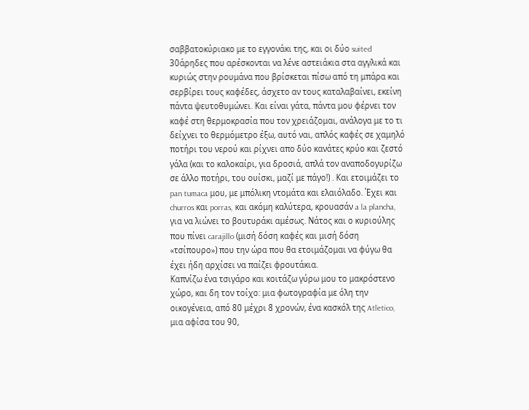σαββατοκύριακο με το εγγονάκι της, και οι δύο suited 30άρηδες που αρέσκονται να λένε αστειάκια στα αγγλικά και κυριώς στην ρουμάνα που βρίσκεται πίσω από τη μπάρα και σερβίρει τους καφέδες, άσχετο αν τους καταλαβαίνει, εκείνη πάντα ψευτοθυμώνει. Και είναι γάτα, πάντα μου φέρνει τον καφέ στη θερμοκρασία που τον χρειάζομαι, ανάλογα με το τι δείχνει το θερμόμετρο έξω, αυτό ναι, απλός καφές σε χαμηλό ποτήρι του νερού και ρίχνει απο δύο κανάτες κρύο και ζεστό γάλα (και το καλοκαίρι, για δροσιά, απλά τον αναποδογυρίζω σε άλλο ποτήρι, του ουίσκι, μαζί με πάγο!) . Και ετοιμάζει το pan tumaca μου, με μπόλικη ντομάτα και ελαιόλαδο. Έχει και churros και porras, και ακόμη καλύτερα, κρουασάν a la plancha, για να λιώνει το βουτυράκι αμέσως. Νάτος και ο κυριούλης που πίνει carajillo (μισή δόση καφές και μισή δόση «τσίπουρο») που την ώρα που θα ετοιμάζομαι να φύγω θα έχει ήδη αρχίσει να παίζει φρουτάκια.
Καπνίζω ένα τσιγάρο και κοιτάζω γύρω μου το μακρόστενο χώρο, και δη τον τοίχο: μια φωτογραφία με όλη την οικογένεια, από 80 μέχρι 8 χρονών, ένα κασκόλ της Atletico, μια αφίσα του 90,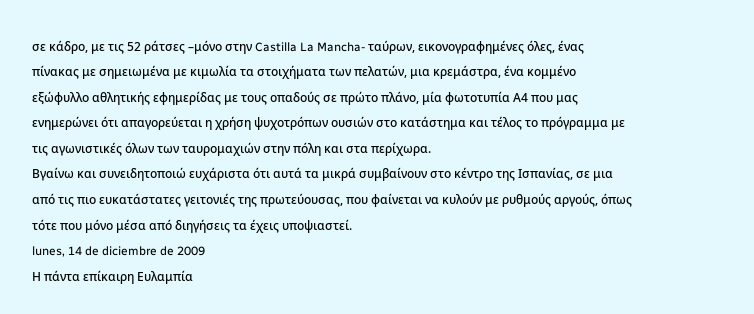σε κάδρο, με τις 52 ράτσες –μόνο στην Castilla La Mancha- ταύρων, εικονογραφημένες όλες, ένας πίνακας με σημειωμένα με κιμωλία τα στοιχήματα των πελατών, μια κρεμάστρα, ένα κομμένο εξώφυλλο αθλητικής εφημερίδας με τους οπαδούς σε πρώτο πλάνο, μία φωτοτυπία Α4 που μας ενημερώνει ότι απαγορεύεται η χρήση ψυχοτρόπων ουσιών στο κατάστημα και τέλος το πρόγραμμα με τις αγωνιστικές όλων των ταυρομαχιών στην πόλη και στα περίχωρα.
Βγαίνω και συνειδητοποιώ ευχάριστα ότι αυτά τα μικρά συμβαίνουν στο κέντρο της Ισπανίας, σε μια από τις πιο ευκατάστατες γειτονιές της πρωτεύουσας, που φαίνεται να κυλούν με ρυθμούς αργούς, όπως τότε που μόνο μέσα από διηγήσεις τα έχεις υποψιαστεί.
lunes, 14 de diciembre de 2009
Η πάντα επίκαιρη Ευλαμπία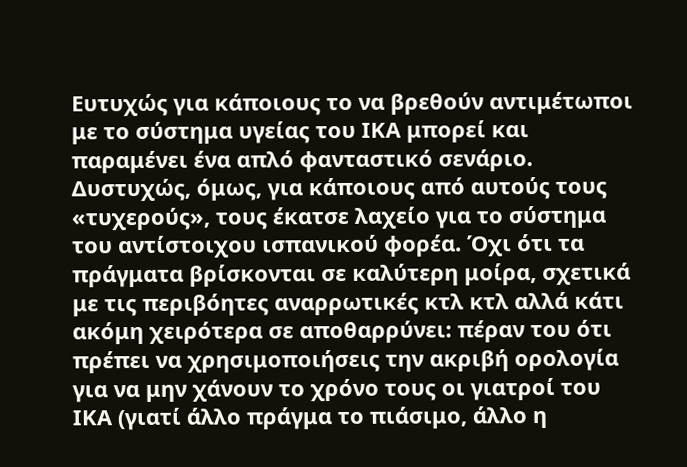Ευτυχώς για κάποιους το να βρεθούν αντιμέτωποι με το σύστημα υγείας του ΙΚΑ μπορεί και παραμένει ένα απλό φανταστικό σενάριο. Δυστυχώς, όμως, για κάποιους από αυτούς τους «τυχερούς», τους έκατσε λαχείο για το σύστημα του αντίστοιχου ισπανικού φορέα. Όχι ότι τα πράγματα βρίσκονται σε καλύτερη μοίρα, σχετικά με τις περιβόητες αναρρωτικές κτλ κτλ αλλά κάτι ακόμη χειρότερα σε αποθαρρύνει: πέραν του ότι πρέπει να χρησιμοποιήσεις την ακριβή ορολογία για να μην χάνουν το χρόνο τους οι γιατροί του ΙΚΑ (γιατί άλλο πράγμα το πιάσιμο, άλλο η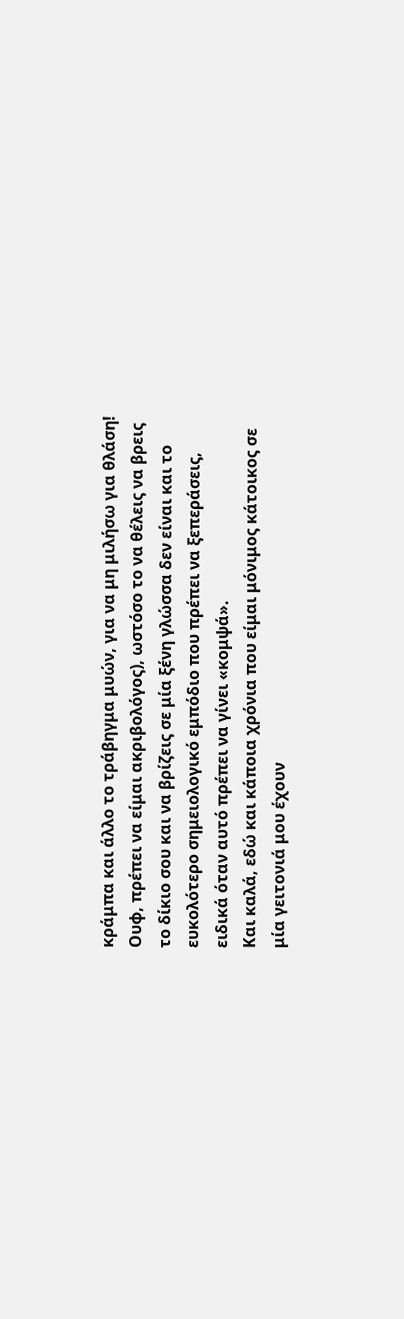κράμπα και άλλο το τράβηγμα μυών, για να μη μιλήσω για θλάση! Ουφ, πρέπει να είμαι ακριβολόγος), ωστόσο το να θέλεις να βρεις το δίκιο σου και να βρίζεις σε μία ξένη γλώσσα δεν είναι και το ευκολότερο σημειολογικό εμπόδιο που πρέπει να ξεπεράσεις, ειδικά όταν αυτό πρέπει να γίνει «κομψά».
Και καλά, εδώ και κάποια χρόνια που είμαι μόνιμος κάτοικος σε μία γειτονιά μου έχουν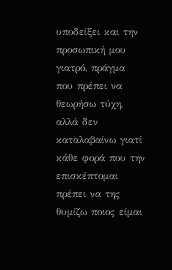υποδείξει και την προσωπική μου γιατρό, πράγμα που πρέπει να θεωρήσω τύχη, αλλά δεν καταλαβαίνω γιατί κάθε φορά που την επισκέπτομαι πρέπει να της θυμίζω ποιος είμαι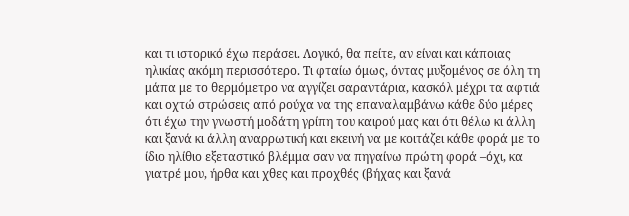και τι ιστορικό έχω περάσει. Λογικό, θα πείτε, αν είναι και κάποιας ηλικίας ακόμη περισσότερο. Τι φταίω όμως, όντας μυξομένος σε όλη τη μάπα με το θερμόμετρο να αγγίζει σαραντάρια, κασκόλ μέχρι τα αφτιά και οχτώ στρώσεις από ρούχα να της επαναλαμβάνω κάθε δύο μέρες ότι έχω την γνωστή μοδάτη γρίπη του καιρού μας και ότι θέλω κι άλλη και ξανά κι άλλη αναρρωτική και εκεινή να με κοιτάζει κάθε φορά με το ίδιο ηλίθιο εξεταστικό βλέμμα σαν να πηγαίνω πρώτη φορά –όχι, κα γιατρέ μου, ήρθα και χθες και προχθές (βήχας και ξανά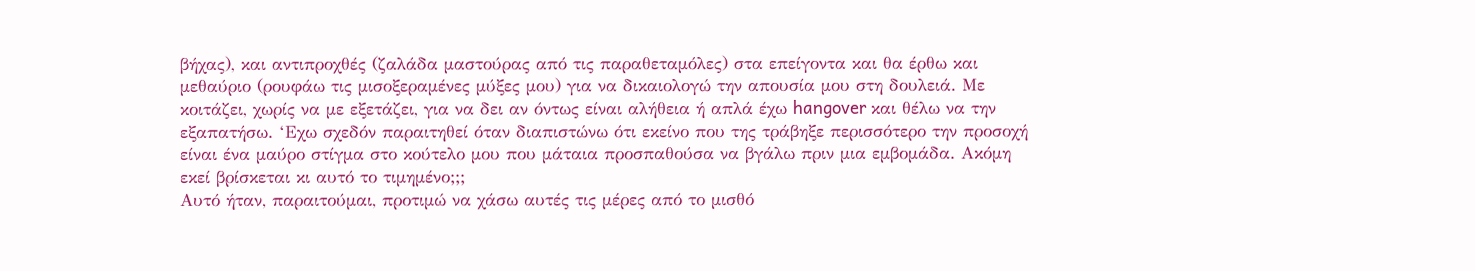βήχας), και αντιπροχθές (ζαλάδα μαστούρας από τις παραθεταμόλες) στα επείγοντα και θα έρθω και μεθαύριο (ρουφάω τις μισοξεραμένες μύξες μου) για να δικαιολογώ την απουσία μου στη δουλειά. Με κοιτάζει, χωρίς να με εξετάζει, για να δει αν όντως είναι αλήθεια ή απλά έχω hangover και θέλω να την εξαπατήσω. ‘Εχω σχεδόν παραιτηθεί όταν διαπιστώνω ότι εκείνο που της τράβηξε περισσότερο την προσοχή είναι ένα μαύρο στίγμα στο κούτελο μου που μάταια προσπαθούσα να βγάλω πριν μια εμβομάδα. Ακόμη εκεί βρίσκεται κι αυτό το τιμημένο;;;
Αυτό ήταν, παραιτούμαι, προτιμώ να χάσω αυτές τις μέρες από το μισθό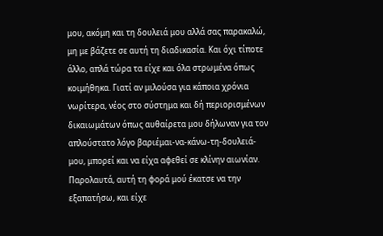μου, ακόμη και τη δουλειά μου αλλά σας παρακαλώ, μη με βάζετε σε αυτή τη διαδικασία. Και όχι τίποτε άλλο, απλά τώρα τα είχε και όλα στρωμένα όπως κοιμήθηκα. Γιατί αν μιλούσα για κάποια χρόνια νωρίτερα, νέος στο σύστημα και δή περιορισμένων δικαιωμάτων όπως αυθαίρετα μου δήλωναν για τον απλούστατο λόγο βαριέμαι-να-κάνω-τη-δουλειά-μου, μπορεί και να είχα αφεθεί σε κλίνην αιωνίαν. Παρολαυτά, αυτή τη φορά μού έκατσε να την εξαπατήσω, και είχε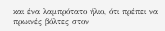και ένα λαμπρότατο ήλιο, ότι πρέπει να πρωινές βόλτες στον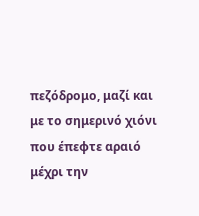πεζόδρομο, μαζί και με το σημερινό χιόνι που έπεφτε αραιό μέχρι την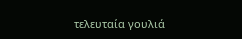τελευταία γουλιά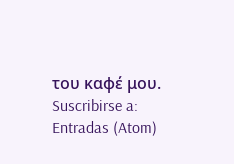του καφέ μου.
Suscribirse a:
Entradas (Atom)